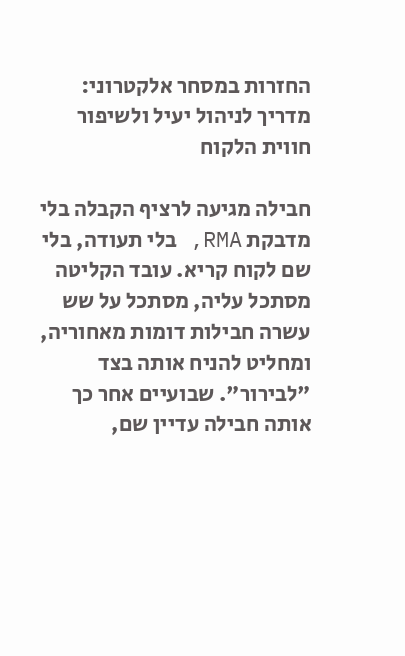החזרות במסחר אלקטרוני: מדריך לניהול יעיל ולשיפור חווית הלקוח

חבילה מגיעה לרציף הקבלה בלי מדבקת RMA, בלי תעודה, בלי שם לקוח קריא. עובד הקליטה מסתכל עליה, מסתכל על שש עשרה חבילות דומות מאחוריה, ומחליט להניח אותה בצד "לבירור". שבועיים אחר כך אותה חבילה עדיין שם,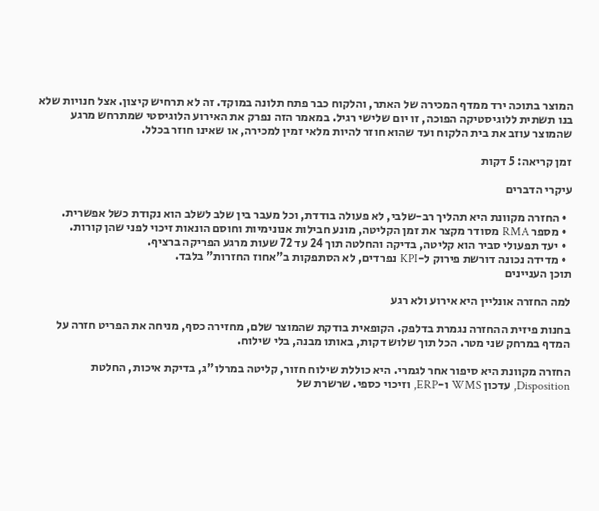המוצר בתוכה ירד ממדף המכירה של האתר, והלקוח כבר פתח תלונה במוקד. זה לא תרחיש קיצון. אצל חנויות שלא בנו תשתית ללוגיסטיקה הפוכה, זו יום שלישי רגיל. במאמר הזה נפרק את האירוע הלוגיסטי שמתרחש מרגע שהמוצר עוזב את בית הלקוח ועד שהוא חוזר להיות מלאי זמין למכירה, או שאינו חוזר בכלל.

זמן קריאה: 5 דקות

עיקרי הדברים

  • החזרה מקוונת היא תהליך רב-שלבי, לא פעולה בודדת, וכל מעבר בין שלב לשלב הוא נקודת כשל אפשרית.
  • מספר RMA מסודר מקצר את זמן הקליטה, מונע חבילות אנונימיות וחוסם הונאות זיכוי לפני שהן קורות.
  • יעד תפעולי סביר הוא קליטה, בדיקה והחלטה תוך 24 עד 72 שעות מרגע הפריקה ברציף.
  • מדידה נכונה דורשת פירוק ל-KPI נפרדים, לא הסתפקות ב"אחוז החזרות" בלבד.
תוכן העניינים

למה החזרה אונליין היא אירוע ולא רגע

בחנות פיזית ההחזרה נגמרת בדלפק. הקופאית בודקת שהמוצר שלם, מחזירה כסף, מניחה את הפריט חזרה על המדף במרחק שני מטר. הכל תוך שלוש דקות, באותו מבנה, בלי שילוח.

החזרה מקוונת היא סיפור אחר לגמרי. היא כוללת שילוח חזור, קליטה במרלו"ג, בדיקת איכות, החלטת Disposition, עדכון WMS ו-ERP, וזיכוי כספי. שרשרת של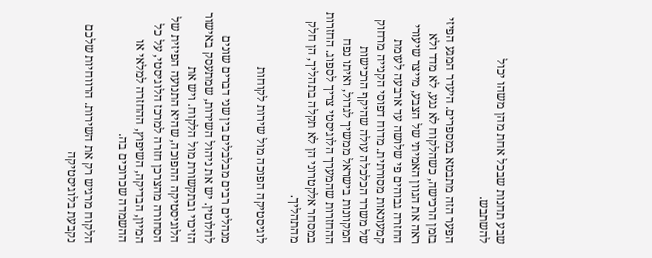שבע תחנות שבכל אחת מהן משהו יכול להשתבש.

הפער הזה מתבטא במספרים. היעדר המגע הפיזי בזמן הרכישה, כשהלקוח לא נגע, לא מדד ולא ראה את הגוון האמיתי של הצבע, מייצר שיעורי החזרה גבוהים פי שלושה עד ארבעה לעומת קמעונאות מסורתית. מדוח דפוסי הקנייה מרחוק של משרד הכלכלה עולה שהיקף הרכישות המקוונות בישראל ממשיך לגדול, ואיתו נפח ההחזרות שהמערך הלוגיסטי צריך לספוג. החזרות במסחר אלקטרוני הן לא תקלה בתהליך, הן חלק מהתהליך.

לוגיסטיקה הפוכה מול שירות לקוחות

מנהלים רבים מבלבלים בין שני דברים שונים לחלוטין. יש את ניהול השירות, שמתעסק באישור הזיכוי ובתקשורת מול הלקוח. ויש את הלוגיסטיקה ההפוכה, שהיא התנועה הפיזית של הסחורה מהצרכן חזרה למרכז הלוגיסטי, על כל המיון, הבדיקה, השיפוץ, ההחזרה למלאי או ההשמדה שכרוכים בה.

הלקוח מרגיש רק את השירות. הרווחיות שלכם נקבעת בלוגיסטיקה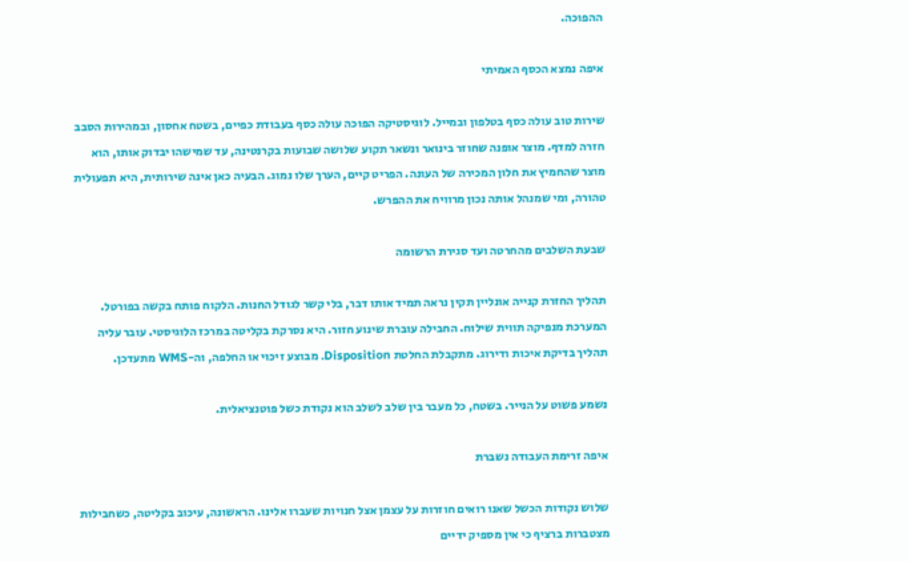ההפוכה.

איפה נמצא הכסף האמיתי

שירות טוב עולה כסף בטלפון ובמייל. לוגיסטיקה הפוכה עולה כסף בעבודת כפיים, בשטח אחסון, ובמהירות הסבב חזרה למדף. מוצר אופנה שחוזר בינואר ונשאר תקוע שלושה שבועות בקרנטינה, עד שמישהו יבדוק אותו, הוא מוצר שהחמיץ את חלון המכירה של העונה. הפריט קיים, הערך שלו נמוג. הבעיה כאן אינה שירותית, היא תפעולית טהורה, ומי שמנהל אותה נכון מרוויח את ההפרש.

שבעת השלבים מהחרטה ועד סגירת הרשומה

תהליך החזרת קנייה אונליין תקין נראה תמיד אותו דבר, בלי קשר לגודל החנות. הלקוח פותח בקשה בפורטל. המערכת מנפיקה תווית שילוח. החבילה עוברת שינוע חזור. היא נסרקת בקליטה במרכז הלוגיסטי. עובר עליה תהליך בדיקת איכות ודירוג. מתקבלת החלטת Disposition. מבוצע זיכוי או החלפה, וה-WMS מתעדכן.

נשמע פשוט על הנייר. בשטח, כל מעבר בין שלב לשלב הוא נקודת כשל פוטנציאלית.

איפה זרימת העבודה נשברת

שלוש נקודות הכשל שאנו רואים חוזרות על עצמן אצל חנויות שעברו אלינו. הראשונה, עיכוב בקליטה, כשחבילות מצטברות ברציף כי אין מספיק ידיים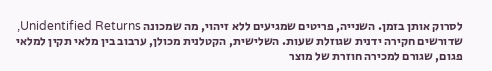לסרוק אותן בזמן. השנייה, פריטים שמגיעים ללא זיהוי, מה שמכונה Unidentified Returns, שדורשים חקירה ידנית שגוזלת שעות. השלישית, הקטלנית מכולן, ערבוב בין מלאי תקין למלאי פגום, שגורם למכירה חוזרת של מוצר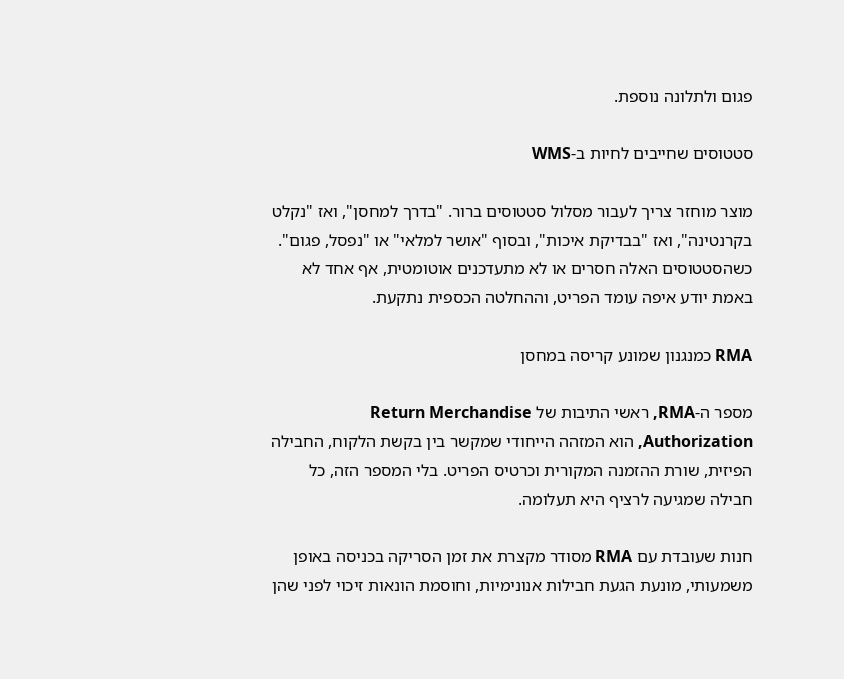פגום ולתלונה נוספת.

סטטוסים שחייבים לחיות ב-WMS

מוצר מוחזר צריך לעבור מסלול סטטוסים ברור. "בדרך למחסן", ואז "נקלט בקרנטינה", ואז "בבדיקת איכות", ובסוף "אושר למלאי" או "נפסל, פגום". כשהסטטוסים האלה חסרים או לא מתעדכנים אוטומטית, אף אחד לא באמת יודע איפה עומד הפריט, וההחלטה הכספית נתקעת.

RMA כמנגנון שמונע קריסה במחסן

מספר ה-RMA, ראשי התיבות של Return Merchandise Authorization, הוא המזהה הייחודי שמקשר בין בקשת הלקוח, החבילה הפיזית, שורת ההזמנה המקורית וכרטיס הפריט. בלי המספר הזה, כל חבילה שמגיעה לרציף היא תעלומה.

חנות שעובדת עם RMA מסודר מקצרת את זמן הסריקה בכניסה באופן משמעותי, מונעת הגעת חבילות אנונימיות, וחוסמת הונאות זיכוי לפני שהן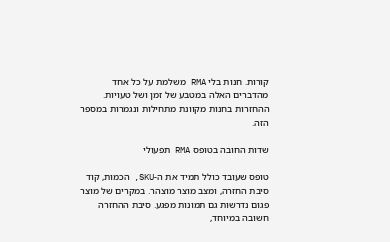קורות. חנות בלי RMA משלמת על כל אחד מהדברים האלה במטבע של זמן ושל טעויות. ההחזרות בחנות מקוונת מתחילות ונגמרות במספר הזה.

שדות החובה בטופס RMA תפעולי

טופס שעובד כולל תמיד את ה-SKU, הכמות, קוד סיבת החזרה, ומצב מוצר מוצהר. במקרים של מוצר פגום נדרשות גם תמונות מפגע. סיבת ההחזרה חשובה במיוחד,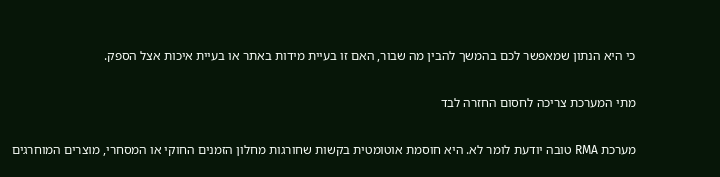כי היא הנתון שמאפשר לכם בהמשך להבין מה שבור, האם זו בעיית מידות באתר או בעיית איכות אצל הספק.

מתי המערכת צריכה לחסום החזרה לבד

מערכת RMA טובה יודעת לומר לא. היא חוסמת אוטומטית בקשות שחורגות מחלון הזמנים החוקי או המסחרי, מוצרים המוחרגים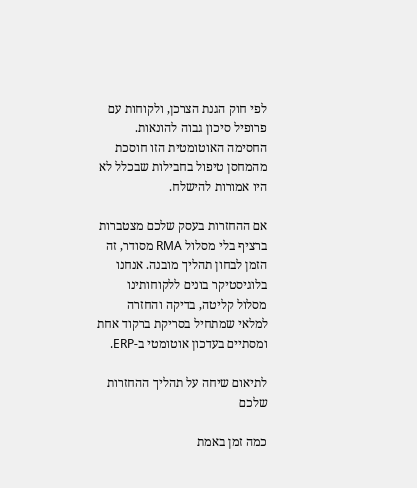לפי חוק הגנת הצרכן, ולקוחות עם פרופיל סיכון גבוה להונאות. החסימה האוטומטית הזו חוסכת מהמחסן טיפול בחבילות שבכלל לא היו אמורות להישלח.

אם ההחזרות בעסק שלכם מצטברות ברציף בלי מסלול RMA מסודר, זה הזמן לבחון תהליך מובנה. אנחנו בלוגיסטיקר בונים ללקוחותינו מסלול קליטה, בדיקה והחזרה למלאי שמתחיל בסריקת ברקוד אחת ומסתיים בעדכון אוטומטי ב-ERP.

לתיאום שיחה על תהליך ההחזרות שלכם

כמה זמן באמת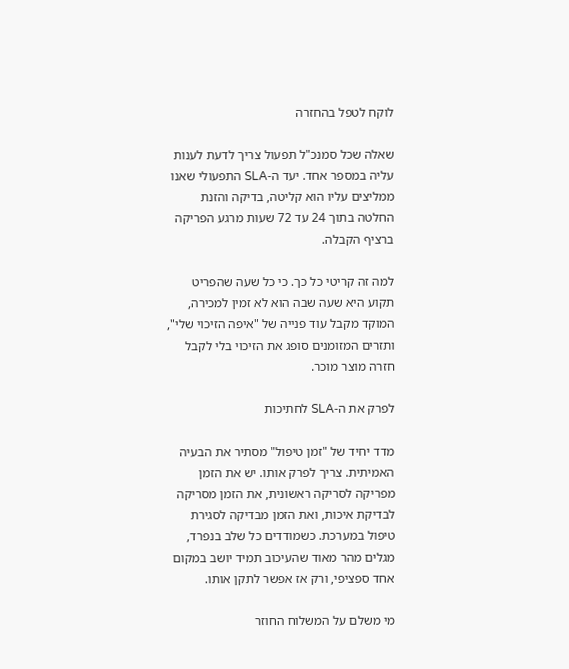לוקח לטפל בהחזרה

שאלה שכל סמנכ"ל תפעול צריך לדעת לענות עליה במספר אחד. יעד ה-SLA התפעולי שאנו ממליצים עליו הוא קליטה, בדיקה והזנת החלטה בתוך 24 עד 72 שעות מרגע הפריקה ברציף הקבלה.

למה זה קריטי כל כך. כי כל שעה שהפריט תקוע היא שעה שבה הוא לא זמין למכירה, המוקד מקבל עוד פנייה של "איפה הזיכוי שלי", ותזרים המזומנים סופג את הזיכוי בלי לקבל חזרה מוצר מוכר.

לפרק את ה-SLA לחתיכות

מדד יחיד של "זמן טיפול" מסתיר את הבעיה האמיתית. צריך לפרק אותו. יש את הזמן מפריקה לסריקה ראשונית, את הזמן מסריקה לבדיקת איכות, ואת הזמן מבדיקה לסגירת טיפול במערכת. כשמודדים כל שלב בנפרד, מגלים מהר מאוד שהעיכוב תמיד יושב במקום אחד ספציפי, ורק אז אפשר לתקן אותו.

מי משלם על המשלוח החוזר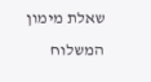שאלת מימון המשלוח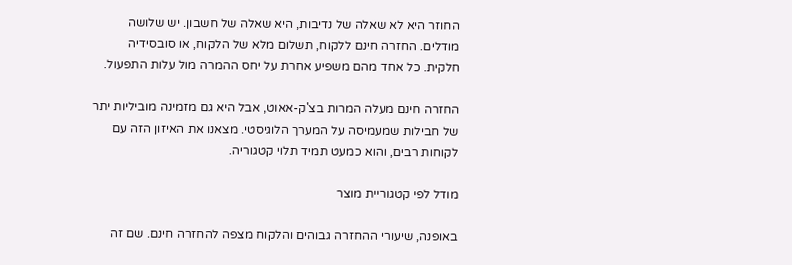החוזר היא לא שאלה של נדיבות, היא שאלה של חשבון. יש שלושה מודלים. החזרה חינם ללקוח, תשלום מלא של הלקוח, או סובסידיה חלקית. כל אחד מהם משפיע אחרת על יחס ההמרה מול עלות התפעול.

החזרה חינם מעלה המרות בצ'ק-אאוט, אבל היא גם מזמינה מוביליות יתר של חבילות שמעמיסה על המערך הלוגיסטי. מצאנו את האיזון הזה עם לקוחות רבים, והוא כמעט תמיד תלוי קטגוריה.

מודל לפי קטגוריית מוצר

באופנה, שיעורי ההחזרה גבוהים והלקוח מצפה להחזרה חינם. שם זה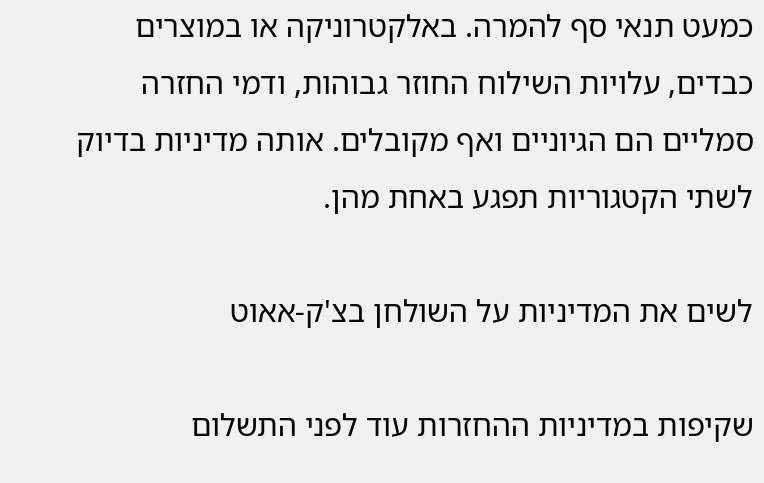כמעט תנאי סף להמרה. באלקטרוניקה או במוצרים כבדים, עלויות השילוח החוזר גבוהות, ודמי החזרה סמליים הם הגיוניים ואף מקובלים. אותה מדיניות בדיוק לשתי הקטגוריות תפגע באחת מהן.

לשים את המדיניות על השולחן בצ'ק-אאוט

שקיפות במדיניות ההחזרות עוד לפני התשלום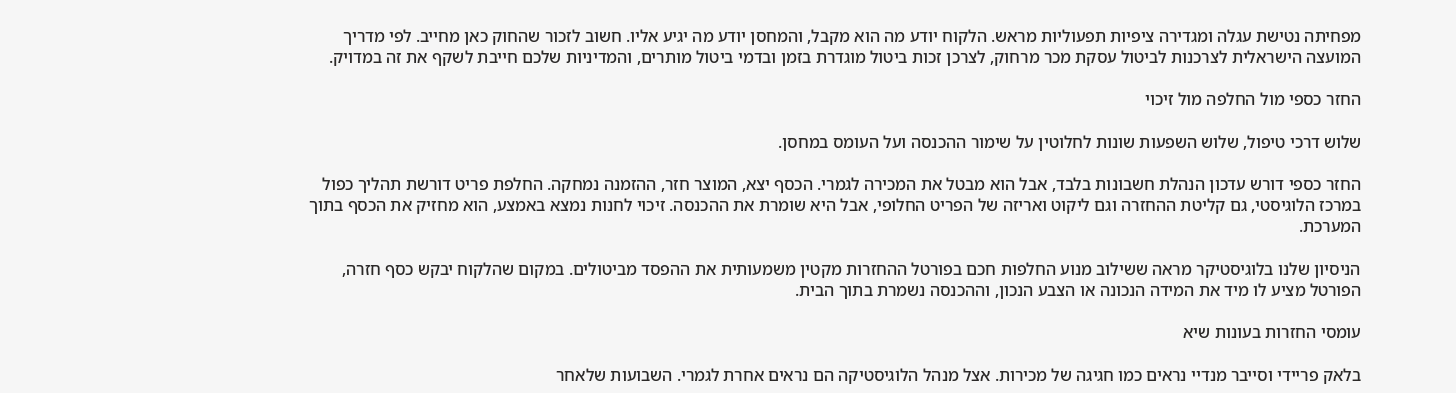מפחיתה נטישת עגלה ומגדירה ציפיות תפעוליות מראש. הלקוח יודע מה הוא מקבל, והמחסן יודע מה יגיע אליו. חשוב לזכור שהחוק כאן מחייב. לפי מדריך המועצה הישראלית לצרכנות לביטול עסקת מכר מרחוק, לצרכן זכות ביטול מוגדרת בזמן ובדמי ביטול מותרים, והמדיניות שלכם חייבת לשקף את זה במדויק.

החזר כספי מול החלפה מול זיכוי

שלוש דרכי טיפול, שלוש השפעות שונות לחלוטין על שימור ההכנסה ועל העומס במחסן.

החזר כספי דורש עדכון הנהלת חשבונות בלבד, אבל הוא מבטל את המכירה לגמרי. הכסף יצא, המוצר חזר, ההזמנה נמחקה. החלפת פריט דורשת תהליך כפול במרכז הלוגיסטי, גם קליטת ההחזרה וגם ליקוט ואריזה של הפריט החלופי, אבל היא שומרת את ההכנסה. זיכוי לחנות נמצא באמצע, הוא מחזיק את הכסף בתוך המערכת.

הניסיון שלנו בלוגיסטיקר מראה ששילוב מנוע החלפות חכם בפורטל ההחזרות מקטין משמעותית את ההפסד מביטולים. במקום שהלקוח יבקש כסף חזרה, הפורטל מציע לו מיד את המידה הנכונה או הצבע הנכון, וההכנסה נשמרת בתוך הבית.

עומסי החזרות בעונות שיא

בלאק פריידי וסייבר מנדיי נראים כמו חגיגה של מכירות. אצל מנהל הלוגיסטיקה הם נראים אחרת לגמרי. השבועות שלאחר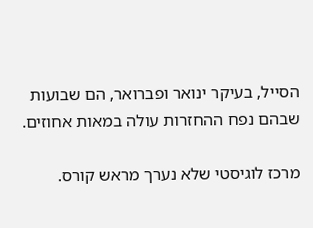הסייל, בעיקר ינואר ופברואר, הם שבועות שבהם נפח ההחזרות עולה במאות אחוזים.

מרכז לוגיסטי שלא נערך מראש קורס.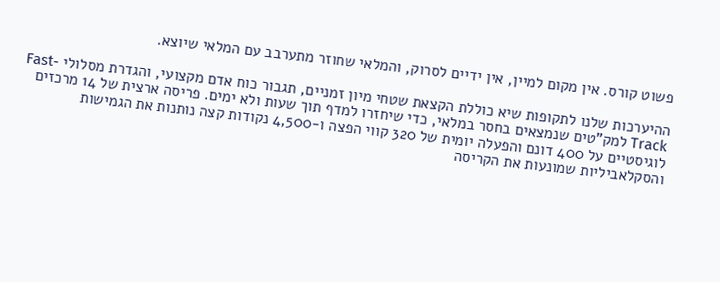פשוט קורס. אין מקום למיין, אין ידיים לסרוק, והמלאי שחוזר מתערבב עם המלאי שיוצא.

ההיערכות שלנו לתקופות שיא כוללת הקצאת שטחי מיון זמניים, תגבור כוח אדם מקצועי, והגדרת מסלולי Fast-Track למק"טים שנמצאים בחסר במלאי, כדי שיחזרו למדף תוך שעות ולא ימים. פריסה ארצית של 14 מרכזים לוגיסטיים על 400 דונם והפעלה יומית של 320 קווי הפצה ו-4,500 נקודות קצה נותנות את הגמישות והסקלאביליות שמונעות את הקריסה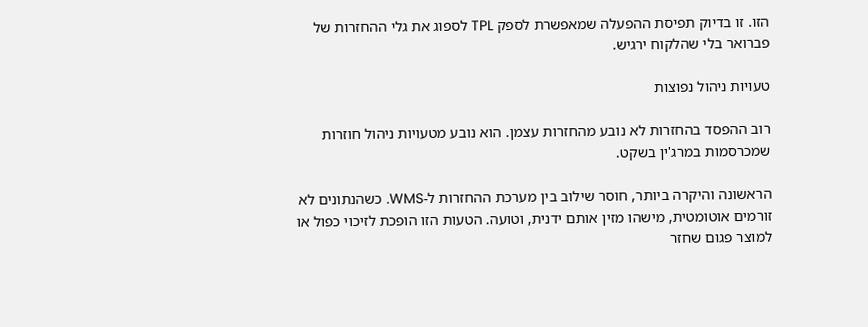הזו. זו בדיוק תפיסת ההפעלה שמאפשרת לספק TPL לספוג את גלי ההחזרות של פברואר בלי שהלקוח ירגיש.

טעויות ניהול נפוצות

רוב ההפסד בהחזרות לא נובע מהחזרות עצמן. הוא נובע מטעויות ניהול חוזרות שמכרסמות במרג'ין בשקט.

הראשונה והיקרה ביותר, חוסר שילוב בין מערכת ההחזרות ל-WMS. כשהנתונים לא זורמים אוטומטית, מישהו מזין אותם ידנית, וטועה. הטעות הזו הופכת לזיכוי כפול או למוצר פגום שחזר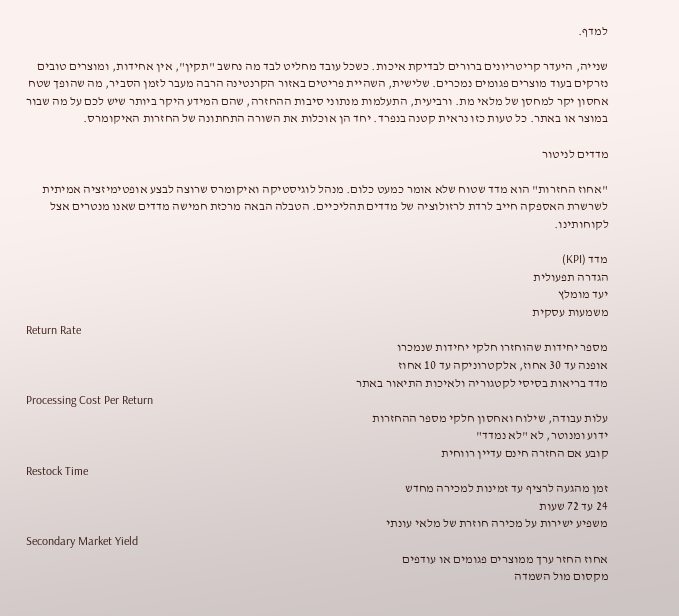למדף.

שנייה, היעדר קריטריונים ברורים לבדיקת איכות. כשכל עובד מחליט לבד מה נחשב "תקין", אין אחידות, ומוצרים טובים נזרקים בעוד מוצרים פגומים נמכרים. שלישית, השהיית פריטים באזור הקרנטינה הרבה מעבר לזמן הסביר, מה שהופך שטח אחסון יקר למחסן של מלאי מת. ורביעית, התעלמות מנתוני סיבות ההחזרה, שהם המידע היקר ביותר שיש לכם על מה שבור במוצר או באתר. כל טעות כזו נראית קטנה בנפרד. יחד הן אוכלות את השורה התחתונה של החזרות האיקומרס.

מדדים לניטור

"אחוז החזרות" הוא מדד שטוח שלא אומר כמעט כלום. מנהל לוגיסטיקה ואיקומרס שרוצה לבצע אופטימיזציה אמיתית לשרשרת האספקה חייב לרדת לרזולוציה של מדדים תהליכיים. הטבלה הבאה מרכזת חמישה מדדים שאנו מנטרים אצל לקוחותינו.

מדד (KPI)
הגדרה תפעולית
יעד מומלץ
משמעות עסקית
Return Rate
מספר יחידות שהוחזרו חלקי יחידות שנמכרו
אופנה עד 30 אחוז, אלקטרוניקה עד 10 אחוז
מדד בריאות בסיסי לקטגוריה ולאיכות התיאור באתר
Processing Cost Per Return
עלות עבודה, שילוח ואחסון חלקי מספר ההחזרות
ידוע ומנוטר, לא "לא נמדד"
קובע אם החזרה חינם עדיין רווחית
Restock Time
זמן מהגעה לרציף עד זמינות למכירה מחדש
24 עד 72 שעות
משפיע ישירות על מכירה חוזרת של מלאי עונתי
Secondary Market Yield
אחוז החזר ערך ממוצרים פגומים או עודפים
מקסום מול השמדה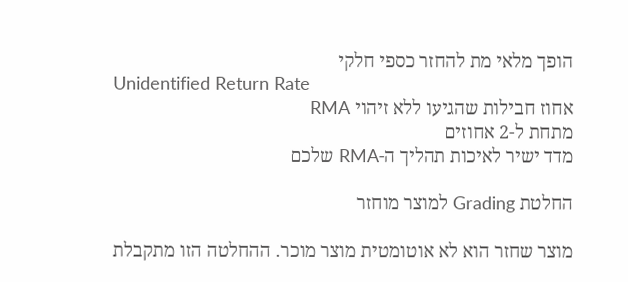הופך מלאי מת להחזר כספי חלקי
Unidentified Return Rate
אחוז חבילות שהגיעו ללא זיהוי RMA
מתחת ל-2 אחוזים
מדד ישיר לאיכות תהליך ה-RMA שלכם

החלטת Grading למוצר מוחזר

מוצר שחזר הוא לא אוטומטית מוצר מוכר. ההחלטה הזו מתקבלת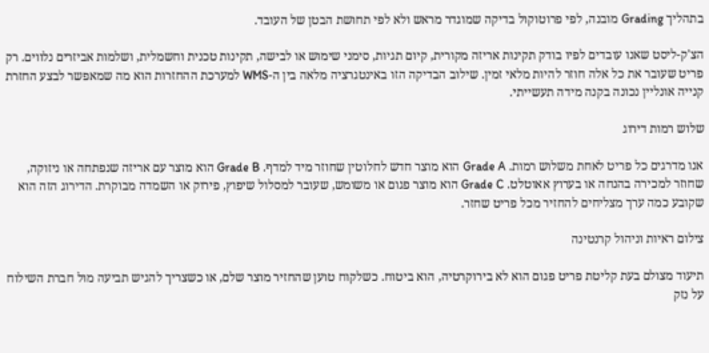בתהליך Grading מובנה, לפי פרוטוקול בדיקה שמוגדר מראש ולא לפי תחושת הבטן של העובד.

הצ'ק-ליסט שאנו עובדים לפיו בודק תקינות אריזה מקורית, קיום תגיות, סימני שימוש או לבישה, תקינות טכנית וחשמלית, ושלמות אביזרים נלווים. רק פריט שעובר את כל אלה חוזר להיות מלאי זמין. שילוב הבדיקה הזו באינטגרציה מלאה בין ה-WMS למערכת ההחזרות הוא מה שמאפשר לבצע החזרת קנייה אונליין נכונה בקנה מידה תעשייתי.

שלוש רמות דירוג

אנו מדרגים כל פריט לאחת משלוש רמות. Grade A הוא מוצר חדש לחלוטין שחוזר מיד למדף. Grade B הוא מוצר עם אריזה שנפתחה או ניזוקה, שחוזר למכירה בהנחה או בערוץ אאוטלט. Grade C הוא מוצר פגום או משומש, שעובר למסלול שיפוץ, פירוק או השמדה מבוקרת. הדירוג הזה הוא שקובע כמה ערך מצליחים להחזיר מכל פריט שחזר.

צילום ראיות וניהול קרנטינה

תיעוד מצולם בעת קליטת פריט פגום הוא לא בירוקרטיה, הוא ביטוח. כשלקוח טוען שהחזיר מוצר שלם, או כשצריך להגיש תביעה מול חברת השילוח על נזק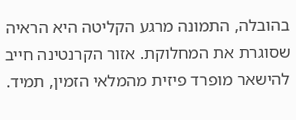בהובלה, התמונה מרגע הקליטה היא הראיה שסוגרת את המחלוקת. אזור הקרנטינה חייב להישאר מופרד פיזית מהמלאי הזמין, תמיד.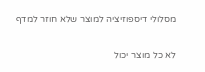מסלולי דיספוזיציה למוצר שלא חוזר למדף

לא כל מוצר יכול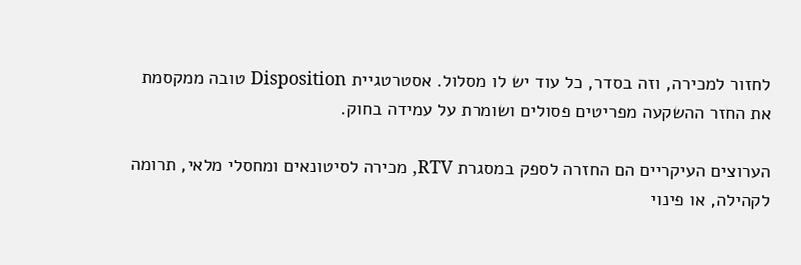לחזור למכירה, וזה בסדר, כל עוד יש לו מסלול. אסטרטגיית Disposition טובה ממקסמת את החזר ההשקעה מפריטים פסולים ושומרת על עמידה בחוק.

הערוצים העיקריים הם החזרה לספק במסגרת RTV, מכירה לסיטונאים ומחסלי מלאי, תרומה לקהילה, או פינוי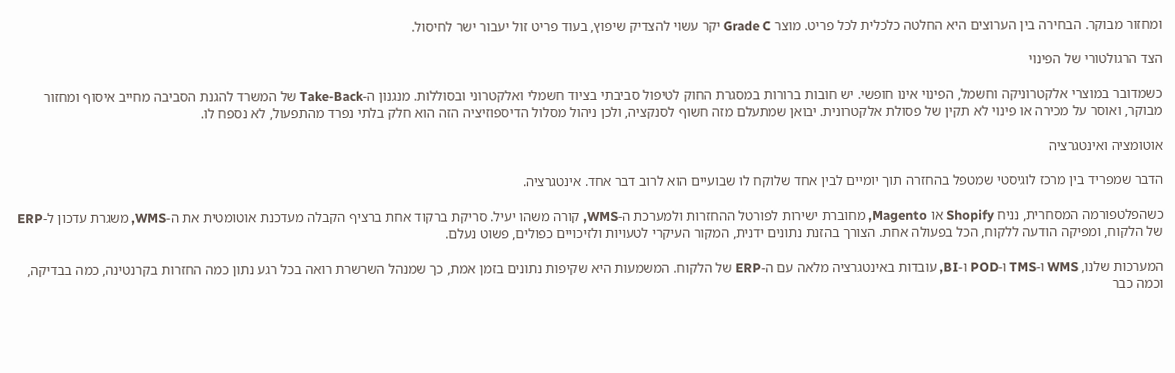ומחזור מבוקר. הבחירה בין הערוצים היא החלטה כלכלית לכל פריט. מוצר Grade C יקר עשוי להצדיק שיפוץ, בעוד פריט זול יעבור ישר לחיסול.

הצד הרגולטורי של הפינוי

כשמדובר במוצרי אלקטרוניקה וחשמל, הפינוי אינו חופשי. יש חובות ברורות במסגרת החוק לטיפול סביבתי בציוד חשמלי ואלקטרוני ובסוללות. מנגנון ה-Take-Back של המשרד להגנת הסביבה מחייב איסוף ומחזור מבוקר, ואוסר על מכירה או פינוי לא תקין של פסולת אלקטרונית. יבואן שמתעלם מזה חשוף לסנקציה, ולכן ניהול מסלול הדיספוזיציה הזה הוא חלק בלתי נפרד מהתפעול, לא נספח לו.

אוטומציה ואינטגרציה

הדבר שמפריד בין מרכז לוגיסטי שמטפל בהחזרה תוך יומיים לבין אחד שלוקח לו שבועיים הוא לרוב דבר אחד. אינטגרציה.

כשהפלטפורמה המסחרית, נניח Shopify או Magento, מחוברת ישירות לפורטל ההחזרות ולמערכת ה-WMS, קורה משהו יעיל. סריקת ברקוד אחת ברציף הקבלה מעדכנת אוטומטית את ה-WMS, משגרת עדכון ל-ERP של הלקוח, ומפיקה הודעה ללקוח, הכל בפעולה אחת. הצורך בהזנת נתונים ידנית, המקור העיקרי לטעויות ולזיכויים כפולים, פשוט נעלם.

המערכות שלנו, WMS ו-TMS ו-POD ו-BI, עובדות באינטגרציה מלאה עם ה-ERP של הלקוח. המשמעות היא שקיפות נתונים בזמן אמת, כך שמנהל השרשרת רואה בכל רגע נתון כמה החזרות בקרנטינה, כמה בבדיקה, וכמה כבר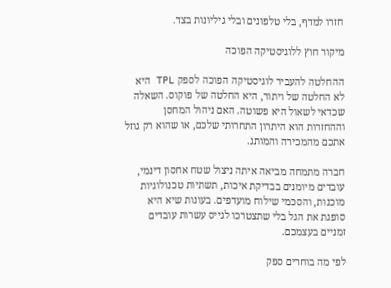חזרו למדף, בלי טלפונים ובלי גיליונות בצד.

מיקור חוץ ללוגיסטיקה הפוכה

ההחלטה להעביר לוגיסטיקה הפוכה לספק TPL היא לא החלטה של ויתור, היא החלטה של פוקוס. השאלה שכדאי לשאול היא פשוטה. האם ניהול המחסן וההחזרות הוא היתרון התחרותי שלכם, או שהוא רק גוזל אתכם מהמכירה והמותג.

חברה מתמחה מביאה איתה ניצול שטח אחסון דינמי, עובדים מיומנים בבדיקת איכות, תשתיות טכנולוגיות מוכנות, והסכמי שילוח מועדפים. בעונות שיא היא סופגת את הגל בלי שתצטרכו לגייס עשרות עובדים זמניים בעצמכם.

לפי מה בוחרים ספק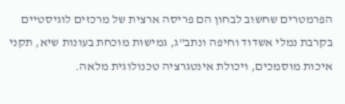הפרמטרים שחשוב לבחון הם פריסה ארצית של מרכזים לוגיסטיים בקרבת נמלי אשדוד וחיפה ונתב"ג, גמישות מוכחת בעונות שיא, תקני איכות מוסמכים, ויכולת אינטגרציה טכנולוגית מלאה.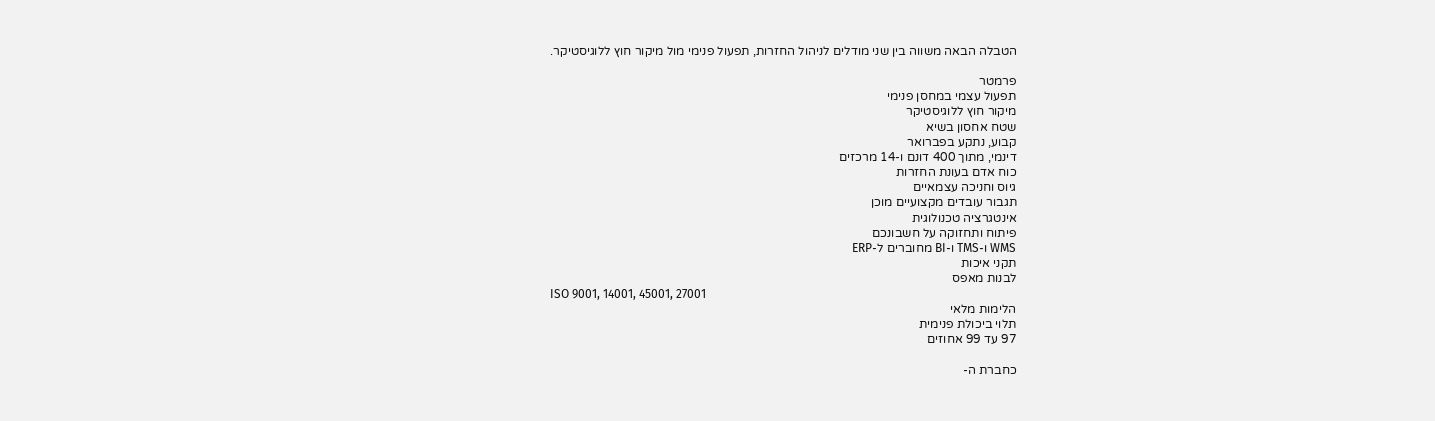הטבלה הבאה משווה בין שני מודלים לניהול החזרות, תפעול פנימי מול מיקור חוץ ללוגיסטיקר.

פרמטר
תפעול עצמי במחסן פנימי
מיקור חוץ ללוגיסטיקר
שטח אחסון בשיא
קבוע, נתקע בפברואר
דינמי, מתוך 400 דונם ו-14 מרכזים
כוח אדם בעונת החזרות
גיוס וחניכה עצמאיים
תגבור עובדים מקצועיים מוכן
אינטגרציה טכנולוגית
פיתוח ותחזוקה על חשבונכם
WMS ו-TMS ו-BI מחוברים ל-ERP
תקני איכות
לבנות מאפס
ISO 9001, 14001, 45001, 27001
הלימות מלאי
תלוי ביכולת פנימית
97 עד 99 אחוזים

כחברת ה-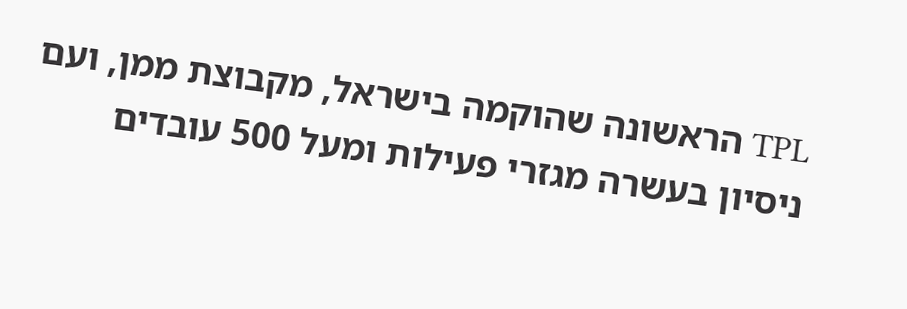TPL הראשונה שהוקמה בישראל, מקבוצת ממן, ועם ניסיון בעשרה מגזרי פעילות ומעל 500 עובדים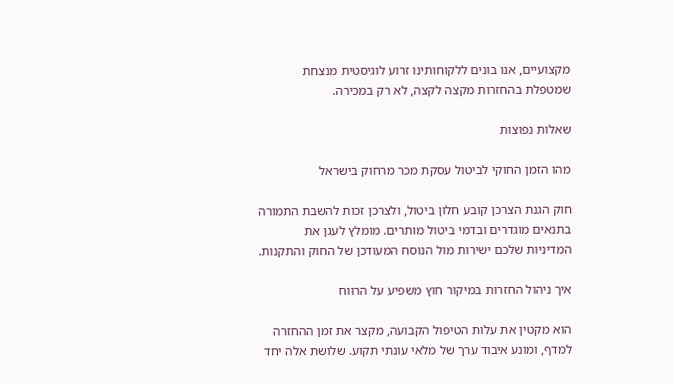מקצועיים, אנו בונים ללקוחותינו זרוע לוגיסטית מנצחת שמטפלת בהחזרות מקצה לקצה, לא רק במכירה.

שאלות נפוצות

מהו הזמן החוקי לביטול עסקת מכר מרחוק בישראל

חוק הגנת הצרכן קובע חלון ביטול, ולצרכן זכות להשבת התמורה בתנאים מוגדרים ובדמי ביטול מותרים. מומלץ לעגן את המדיניות שלכם ישירות מול הנוסח המעודכן של החוק והתקנות.

איך ניהול החזרות במיקור חוץ משפיע על הרווח

הוא מקטין את עלות הטיפול הקבועה, מקצר את זמן ההחזרה למדף, ומונע איבוד ערך של מלאי עונתי תקוע. שלושת אלה יחד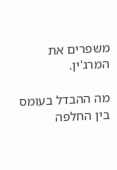משפרים את המרג'ין.

מה ההבדל בעומס בין החלפה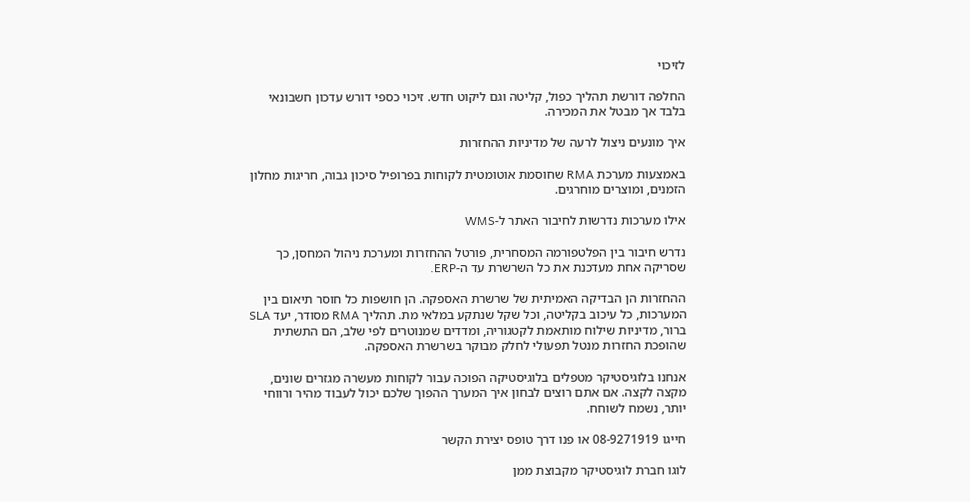לזיכוי

החלפה דורשת תהליך כפול, קליטה וגם ליקוט חדש. זיכוי כספי דורש עדכון חשבונאי בלבד אך מבטל את המכירה.

איך מונעים ניצול לרעה של מדיניות ההחזרות

באמצעות מערכת RMA שחוסמת אוטומטית לקוחות בפרופיל סיכון גבוה, חריגות מחלון הזמנים, ומוצרים מוחרגים.

אילו מערכות נדרשות לחיבור האתר ל-WMS

נדרש חיבור בין הפלטפורמה המסחרית, פורטל ההחזרות ומערכת ניהול המחסן, כך שסריקה אחת מעדכנת את כל השרשרת עד ה-ERP.

ההחזרות הן הבדיקה האמיתית של שרשרת האספקה. הן חושפות כל חוסר תיאום בין המערכות, כל עיכוב בקליטה, וכל שקל שנתקע במלאי מת. תהליך RMA מסודר, יעד SLA ברור, מדיניות שילוח מותאמת לקטגוריה, ומדדים שמנוטרים לפי שלב, הם התשתית שהופכת החזרות מנטל תפעולי לחלק מבוקר בשרשרת האספקה.

אנחנו בלוגיסטיקר מטפלים בלוגיסטיקה הפוכה עבור לקוחות מעשרה מגזרים שונים, מקצה לקצה. אם אתם רוצים לבחון איך המערך ההפוך שלכם יכול לעבוד מהיר ורווחי יותר, נשמח לשוחח.

חייגו 08-9271919 או פנו דרך טופס יצירת הקשר

לוגו חברת לוגיסטיקר מקבוצת ממן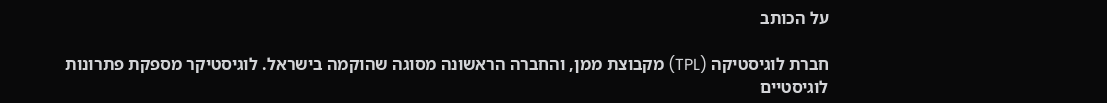על הכותב

חברת לוגיסטיקה (TPL) מקבוצת ממן, והחברה הראשונה מסוגה שהוקמה בישראל. לוגיסטיקר מספקת פתרונות לוגיסטיים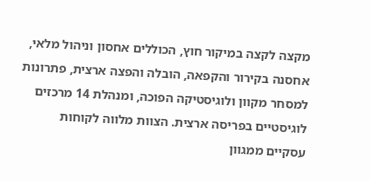מקצה לקצה במיקור חוץ, הכוללים אחסון וניהול מלאי, אחסנה בקירור והקפאה, הובלה והפצה ארצית, פתרונות למסחר מקוון ולוגיסטיקה הפוכה, ומנהלת 14 מרכזים לוגיסטיים בפריסה ארצית. הצוות מלווה לקוחות עסקיים ממגוון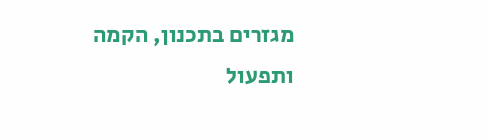מגזרים בתכנון, הקמה ותפעול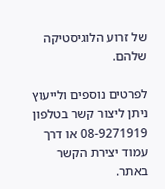של זרוע הלוגיסטיקה שלהם.

לפרטים נוספים ולייעוץ ניתן ליצור קשר בטלפון 08-9271919 או דרך עמוד יצירת הקשר באתר.